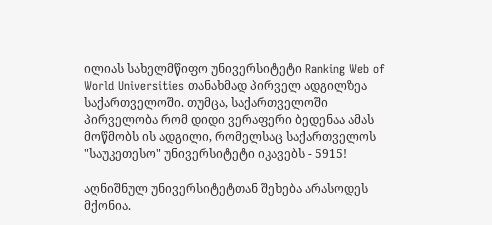ილიას სახელმწიფო უნივერსიტეტი Ranking Web of World Universities თანახმად პირველ ადგილზეა საქართველოში. თუმცა, საქართველოში პირველობა რომ დიდი ვერაფერი ბედენაა ამას მოწმობს ის ადგილი, რომელსაც საქართველოს "საუკეთესო" უნივერსიტეტი იკავებს - 5915!

აღნიშნულ უნივერსიტეტთან შეხება არასოდეს მქონია.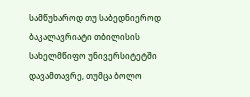სამწუხაროდ თუ საბედნიეროდ  ბაკალავრიატი თბილისის სახელმწიფო უნივერსიტეტში დავამთავრე, თუმცა ბოლო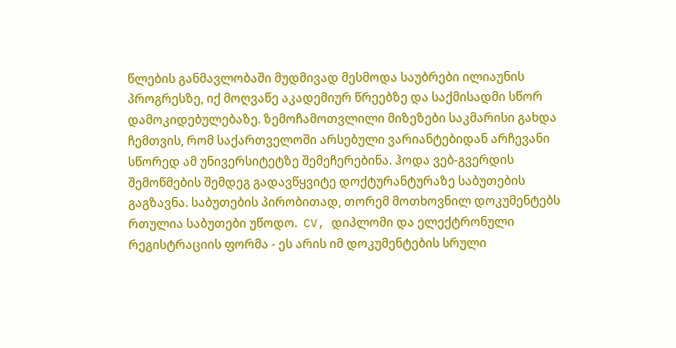წლების განმავლობაში მუდმივად მესმოდა საუბრები ილიაუნის პროგრესზე, იქ მოღვაწე აკადემიურ წრეებზე და საქმისადმი სწორ დამოკიდებულებაზე. ზემოჩამოთვლილი მიზეზები საკმარისი გახდა ჩემთვის, რომ საქართველოში არსებული ვარიანტებიდან არჩევანი სწორედ ამ უნივერსიტეტზე შემეჩერებინა. ჰოდა ვებ-გვერდის შემოწმების შემდეგ გადავწყვიტე დოქტურანტურაზე საბუთების გაგზავნა. საბუთების პირობითად, თორემ მოთხოვნილ დოკუმენტებს რთულია საბუთები უწოდო.  CV, დიპლომი და ელექტრონული რეგისტრაციის ფორმა - ეს არის იმ დოკუმენტების სრული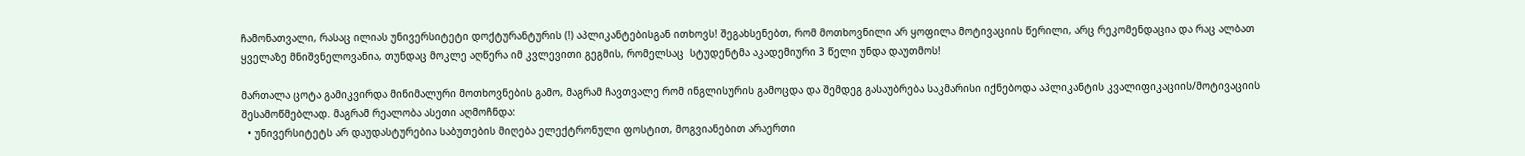ჩამონათვალი, რასაც ილიას უნივერსიტეტი დოქტურანტურის (!) აპლიკანტებისგან ითხოვს! შეგახსენებთ, რომ მოთხოვნილი არ ყოფილა მოტივაციის წერილი, არც რეკომენდაცია და რაც ალბათ ყველაზე მნიშვნელოვანია, თუნდაც მოკლე აღწერა იმ კვლევითი გეგმის, რომელსაც  სტუდენტმა აკადემიური 3 წელი უნდა დაუთმოს!

მართალა ცოტა გამიკვირდა მინიმალური მოთხოვნების გამო, მაგრამ ჩავთვალე რომ ინგლისურის გამოცდა და შემდეგ გასაუბრება საკმარისი იქნებოდა აპლიკანტის კვალიფიკაციის/მოტივაციის შესამოწმებლად. მაგრამ რეალობა ასეთი აღმოჩნდა:
  • უნივერსიტეტს არ დაუდასტურებია საბუთების მიღება ელექტრონული ფოსტით, მოგვიანებით არაერთი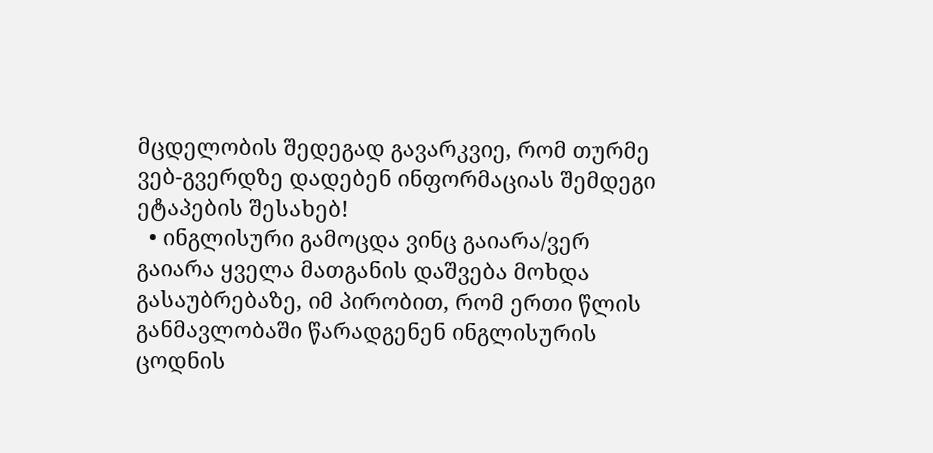მცდელობის შედეგად გავარკვიე, რომ თურმე ვებ-გვერდზე დადებენ ინფორმაციას შემდეგი ეტაპების შესახებ!
  • ინგლისური გამოცდა ვინც გაიარა/ვერ გაიარა ყველა მათგანის დაშვება მოხდა გასაუბრებაზე, იმ პირობით, რომ ერთი წლის განმავლობაში წარადგენენ ინგლისურის ცოდნის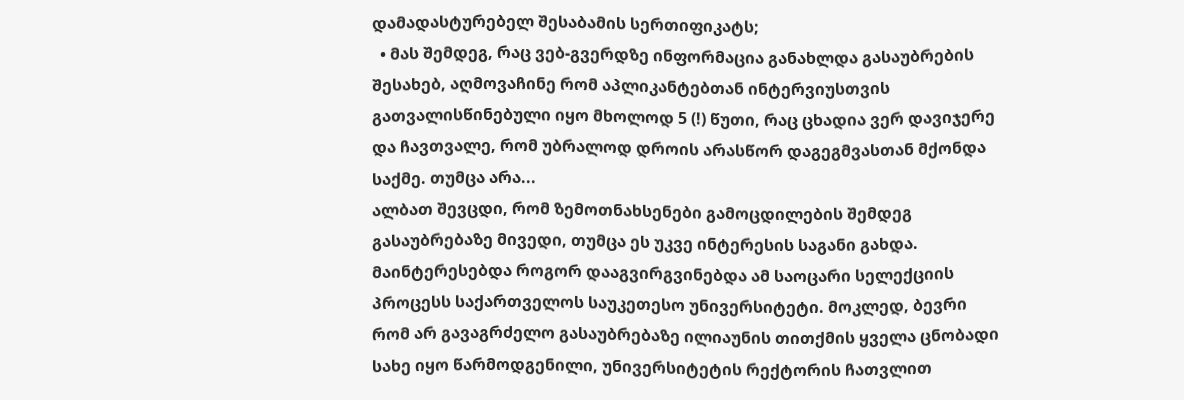დამადასტურებელ შესაბამის სერთიფიკატს;
  • მას შემდეგ, რაც ვებ-გვერდზე ინფორმაცია განახლდა გასაუბრების შესახებ, აღმოვაჩინე რომ აპლიკანტებთან ინტერვიუსთვის გათვალისწინებული იყო მხოლოდ 5 (!) წუთი, რაც ცხადია ვერ დავიჯერე და ჩავთვალე, რომ უბრალოდ დროის არასწორ დაგეგმვასთან მქონდა საქმე. თუმცა არა...
ალბათ შევცდი, რომ ზემოთნახსენები გამოცდილების შემდეგ გასაუბრებაზე მივედი, თუმცა ეს უკვე ინტერესის საგანი გახდა. მაინტერესებდა როგორ დააგვირგვინებდა ამ საოცარი სელექციის პროცესს საქართველოს საუკეთესო უნივერსიტეტი. მოკლედ, ბევრი რომ არ გავაგრძელო გასაუბრებაზე ილიაუნის თითქმის ყველა ცნობადი სახე იყო წარმოდგენილი, უნივერსიტეტის რექტორის ჩათვლით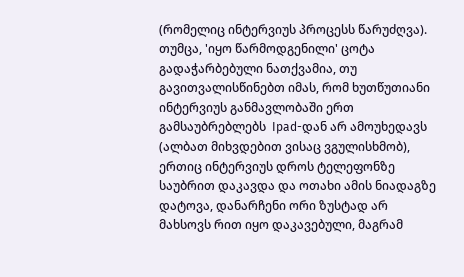(რომელიც ინტერვიუს პროცესს წარუძღვა). თუმცა, 'იყო წარმოდგენილი' ცოტა გადაჭარბებული ნათქვამია, თუ გავითვალისწინებთ იმას, რომ ხუთწუთიანი ინტერვიუს განმავლობაში ერთ გამსაუბრებლებს  Ipad-დან არ ამოუხედავს (ალბათ მიხვდებით ვისაც ვგულისხმობ), ერთიც ინტერვიუს დროს ტელეფონზე საუბრით დაკავდა და ოთახი ამის ნიადაგზე დატოვა, დანარჩენი ორი ზუსტად არ მახსოვს რით იყო დაკავებული, მაგრამ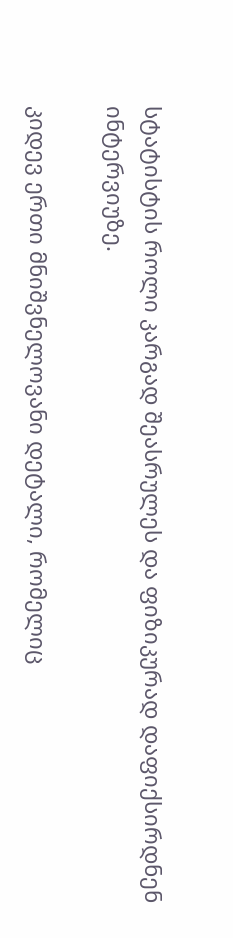სტატისტის როლი კარგად შეასრულეს და ფიზიკურად დაფიქსირდნენ ინტერვიუზე.

კიდევ ერთი მნიშვნელოვანი დეტალი, რომელიც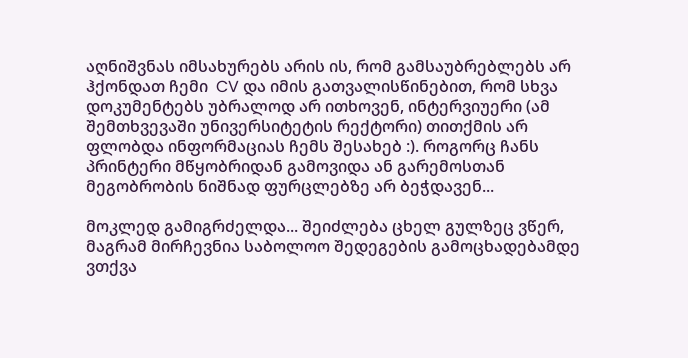აღნიშვნას იმსახურებს არის ის, რომ გამსაუბრებლებს არ ჰქონდათ ჩემი  CV და იმის გათვალისწინებით, რომ სხვა დოკუმენტებს უბრალოდ არ ითხოვენ, ინტერვიუერი (ამ შემთხვევაში უნივერსიტეტის რექტორი) თითქმის არ ფლობდა ინფორმაციას ჩემს შესახებ :). როგორც ჩანს პრინტერი მწყობრიდან გამოვიდა ან გარემოსთან მეგობრობის ნიშნად ფურცლებზე არ ბეჭდავენ...

მოკლედ გამიგრძელდა... შეიძლება ცხელ გულზეც ვწერ, მაგრამ მირჩევნია საბოლოო შედეგების გამოცხადებამდე ვთქვა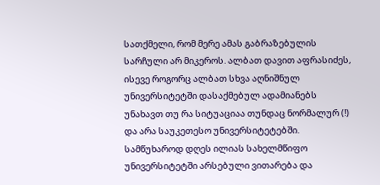სათქმელი, რომ მერე ამას გაბრაზებულის სარჩული არ მიკეროს. ალბათ დავით აფრასიძეს, ისევე როგორც ალბათ სხვა აღნიშნულ უნივერსიტეტში დასაქმებულ ადამიანებს უნახავთ თუ რა სიტუაციაა თუნდაც ნორმალურ (!) და არა საუკეთესო უნივერსიტეტებში. სამწუხაროდ დღეს ილიას სახელმწიფო უნივერსიტეტში არსებული ვითარება და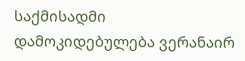საქმისადმი დამოკიდებულება ვერანაირ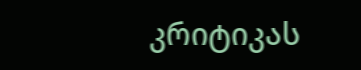კრიტიკას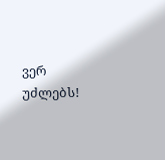ვერ უძლებს!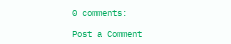0 comments:

Post a Comment